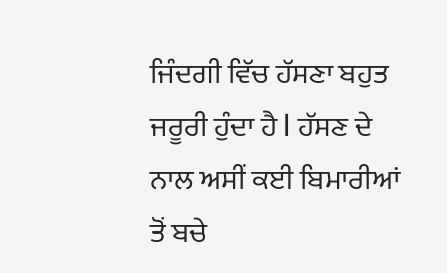ਜਿੰਦਗੀ ਵਿੱਚ ਹੱਸਣਾ ਬਹੁਤ ਜਰੂਰੀ ਹੁੰਦਾ ਹੈ l ਹੱਸਣ ਦੇ ਨਾਲ ਅਸੀਂ ਕਈ ਬਿਮਾਰੀਆਂ ਤੋਂ ਬਚੇ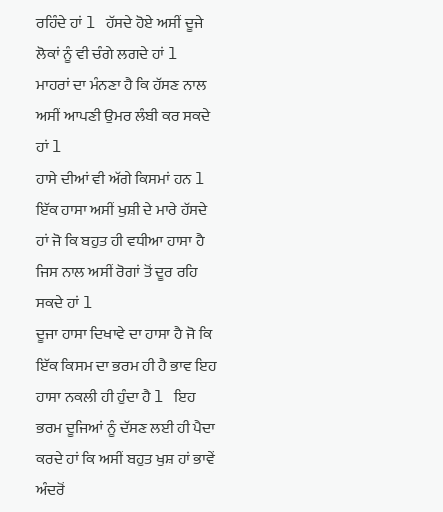ਰਹਿੰਦੇ ਹਾਂ l ਹੱਸਦੇ ਹੋਏ ਅਸੀਂ ਦੂਜੇ ਲੋਕਾਂ ਨੂੰ ਵੀ ਚੰਗੇ ਲਗਦੇ ਹਾਂ l ਮਾਹਰਾਂ ਦਾ ਮੰਨਣਾ ਹੈ ਕਿ ਹੱਸਣ ਨਾਲ ਅਸੀਂ ਆਪਣੀ ਉਮਰ ਲੰਬੀ ਕਰ ਸਕਦੇ ਹਾਂ l
ਹਾਸੇ ਦੀਆਂ ਵੀ ਅੱਗੇ ਕਿਸਮਾਂ ਹਨ l ਇੱਕ ਹਾਸਾ ਅਸੀਂ ਖੁਸ਼ੀ ਦੇ ਮਾਰੇ ਹੱਸਦੇ ਹਾਂ ਜੋ ਕਿ ਬਹੁਤ ਹੀ ਵਧੀਆ ਹਾਸਾ ਹੈ ਜਿਸ ਨਾਲ ਅਸੀਂ ਰੋਗਾਂ ਤੋਂ ਦੂਰ ਰਹਿ ਸਕਦੇ ਹਾਂ l
ਦੂਜਾ ਹਾਸਾ ਦਿਖਾਵੇ ਦਾ ਹਾਸਾ ਹੈ ਜੋ ਕਿ ਇੱਕ ਕਿਸਮ ਦਾ ਭਰਮ ਹੀ ਹੈ ਭਾਵ ਇਹ ਹਾਸਾ ਨਕਲੀ ਹੀ ਹੁੰਦਾ ਹੈ l ਇਹ ਭਰਮ ਦੂਜਿਆਂ ਨੂੰ ਦੱਸਣ ਲਈ ਹੀ ਪੈਦਾ ਕਰਦੇ ਹਾਂ ਕਿ ਅਸੀਂ ਬਹੁਤ ਖੁਸ਼ ਹਾਂ ਭਾਵੇਂ ਅੰਦਰੋਂ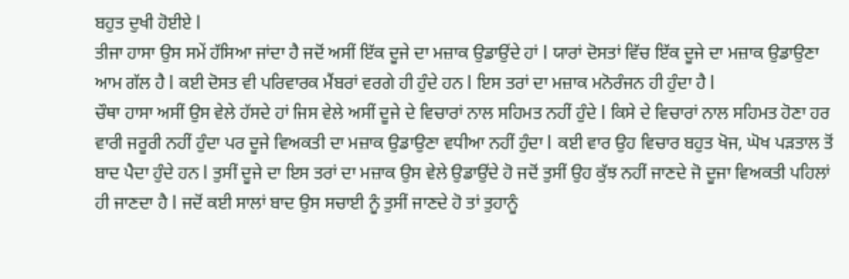ਬਹੁਤ ਦੁਖੀ ਹੋਈਏ l
ਤੀਜਾ ਹਾਸਾ ਉਸ ਸਮੇਂ ਹੱਸਿਆ ਜਾਂਦਾ ਹੈ ਜਦੋਂ ਅਸੀਂ ਇੱਕ ਦੂਜੇ ਦਾ ਮਜ਼ਾਕ ਉਡਾਉਂਦੇ ਹਾਂ l ਯਾਰਾਂ ਦੋਸਤਾਂ ਵਿੱਚ ਇੱਕ ਦੂਜੇ ਦਾ ਮਜ਼ਾਕ ਉਡਾਉਣਾ ਆਮ ਗੱਲ ਹੈ l ਕਈ ਦੋਸਤ ਵੀ ਪਰਿਵਾਰਕ ਮੈਂਬਰਾਂ ਵਰਗੇ ਹੀ ਹੁੰਦੇ ਹਨ l ਇਸ ਤਰਾਂ ਦਾ ਮਜ਼ਾਕ ਮਨੋਰੰਜਨ ਹੀ ਹੁੰਦਾ ਹੈ l
ਚੌਥਾ ਹਾਸਾ ਅਸੀਂ ਉਸ ਵੇਲੇ ਹੱਸਦੇ ਹਾਂ ਜਿਸ ਵੇਲੇ ਅਸੀਂ ਦੂਜੇ ਦੇ ਵਿਚਾਰਾਂ ਨਾਲ ਸਹਿਮਤ ਨਹੀਂ ਹੁੰਦੇ l ਕਿਸੇ ਦੇ ਵਿਚਾਰਾਂ ਨਾਲ ਸਹਿਮਤ ਹੋਣਾ ਹਰ ਵਾਰੀ ਜਰੂਰੀ ਨਹੀਂ ਹੁੰਦਾ ਪਰ ਦੂਜੇ ਵਿਅਕਤੀ ਦਾ ਮਜ਼ਾਕ ਉਡਾਉਣਾ ਵਧੀਆ ਨਹੀਂ ਹੁੰਦਾ l ਕਈ ਵਾਰ ਉਹ ਵਿਚਾਰ ਬਹੁਤ ਖੋਜ, ਘੋਖ ਪੜਤਾਲ ਤੋਂ ਬਾਦ ਪੈਦਾ ਹੁੰਦੇ ਹਨ l ਤੁਸੀਂ ਦੂਜੇ ਦਾ ਇਸ ਤਰਾਂ ਦਾ ਮਜ਼ਾਕ ਉਸ ਵੇਲੇ ਉਡਾਉਂਦੇ ਹੋ ਜਦੋਂ ਤੁਸੀਂ ਉਹ ਕੁੱਝ ਨਹੀਂ ਜਾਣਦੇ ਜੋ ਦੂਜਾ ਵਿਅਕਤੀ ਪਹਿਲਾਂ ਹੀ ਜਾਣਦਾ ਹੈ l ਜਦੋਂ ਕਈ ਸਾਲਾਂ ਬਾਦ ਉਸ ਸਚਾਈ ਨੂੰ ਤੁਸੀਂ ਜਾਣਦੇ ਹੋ ਤਾਂ ਤੁਹਾਨੂੰ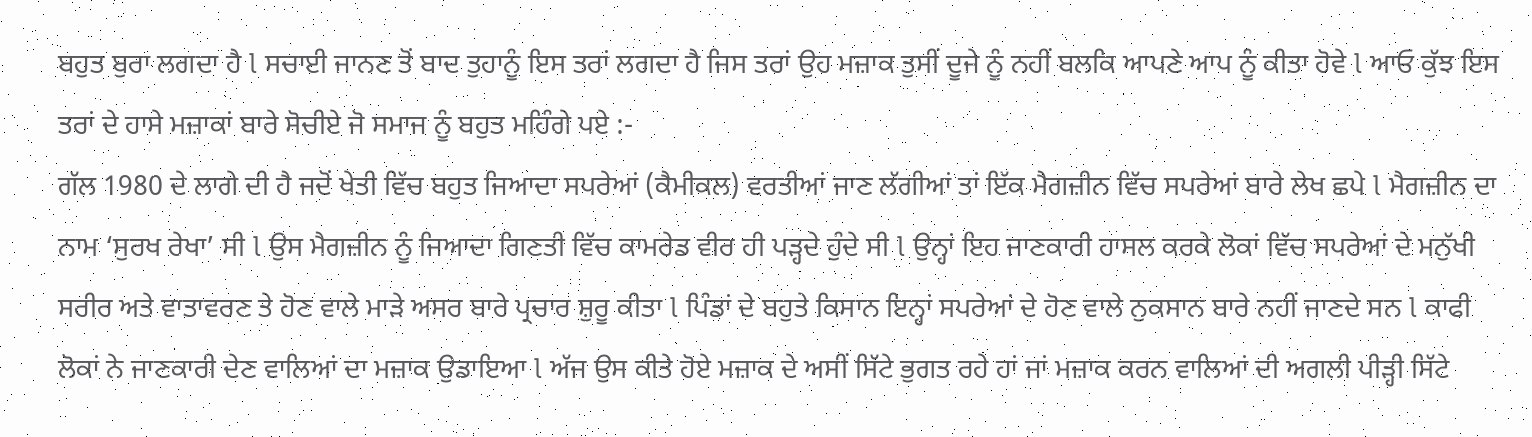ਬਹੁਤ ਬੁਰਾ ਲਗਦਾ ਹੈ l ਸਚਾਈ ਜਾਨਣ ਤੋਂ ਬਾਦ ਤੁਹਾਨੂੰ ਇਸ ਤਰਾਂ ਲਗਦਾ ਹੈ ਜਿਸ ਤਰਾਂ ਉਹ ਮਜ਼ਾਕ ਤੁਸੀਂ ਦੂਜੇ ਨੂੰ ਨਹੀਂ ਬਲਕਿ ਆਪਣੇ ਆਪ ਨੂੰ ਕੀਤਾ ਹੋਵੇ l ਆਓ ਕੁੱਝ ਇਸ ਤਰਾਂ ਦੇ ਹਾਸੇ ਮਜ਼ਾਕਾਂ ਬਾਰੇ ਸੋਚੀਏ ਜੋ ਸਮਾਜ ਨੂੰ ਬਹੁਤ ਮਹਿੰਗੇ ਪਏ :-
ਗੱਲ 1980 ਦੇ ਲਾਗੇ ਦੀ ਹੈ ਜਦੋਂ ਖੇਤੀ ਵਿੱਚ ਬਹੁਤ ਜਿਆਦਾ ਸਪਰੇਆਂ (ਕੈਮੀਕਲ) ਵਰਤੀਆਂ ਜਾਣ ਲੱਗੀਆਂ ਤਾਂ ਇੱਕ ਮੈਗਜ਼ੀਨ ਵਿੱਚ ਸਪਰੇਆਂ ਬਾਰੇ ਲੇਖ ਛਪੇ l ਮੈਗਜ਼ੀਨ ਦਾ ਨਾਮ ‘ਸੁਰਖ ਰੇਖਾ’ ਸੀ l ਉਸ ਮੈਗਜ਼ੀਨ ਨੂੰ ਜਿਆਦਾ ਗਿਣਤੀ ਵਿੱਚ ਕਾਮਰੇਡ ਵੀਰ ਹੀ ਪੜ੍ਹਦੇ ਹੁੰਦੇ ਸੀ l ਉਨ੍ਹਾਂ ਇਹ ਜਾਣਕਾਰੀ ਹਾਸਲ ਕਰਕੇ ਲੋਕਾਂ ਵਿੱਚ ਸਪਰੇਆਂ ਦੇ ਮਨੁੱਖੀ ਸਰੀਰ ਅਤੇ ਵਾਤਾਵਰਣ ਤੇ ਹੋਣ ਵਾਲੇ ਮਾੜੇ ਅਸਰ ਬਾਰੇ ਪ੍ਰਚਾਰ ਸ਼ੁਰੂ ਕੀਤਾ l ਪਿੰਡਾਂ ਦੇ ਬਹੁਤੇ ਕਿਸਾਨ ਇਨ੍ਹਾਂ ਸਪਰੇਆਂ ਦੇ ਹੋਣ ਵਾਲੇ ਨੁਕਸਾਨ ਬਾਰੇ ਨਹੀਂ ਜਾਣਦੇ ਸਨ l ਕਾਫੀ ਲੋਕਾਂ ਨੇ ਜਾਣਕਾਰੀ ਦੇਣ ਵਾਲਿਆਂ ਦਾ ਮਜ਼ਾਕ ਉਡਾਇਆ l ਅੱਜ ਉਸ ਕੀਤੇ ਹੋਏ ਮਜ਼ਾਕ ਦੇ ਅਸੀਂ ਸਿੱਟੇ ਭੁਗਤ ਰਹੇ ਹਾਂ ਜਾਂ ਮਜ਼ਾਕ ਕਰਨ ਵਾਲਿਆਂ ਦੀ ਅਗਲੀ ਪੀੜ੍ਹੀ ਸਿੱਟੇ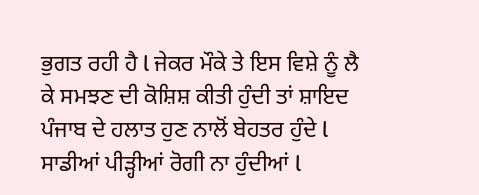ਭੁਗਤ ਰਹੀ ਹੈ l ਜੇਕਰ ਮੌਕੇ ਤੇ ਇਸ ਵਿਸ਼ੇ ਨੂੰ ਲੈ ਕੇ ਸਮਝਣ ਦੀ ਕੋਸ਼ਿਸ਼ ਕੀਤੀ ਹੁੰਦੀ ਤਾਂ ਸ਼ਾਇਦ ਪੰਜਾਬ ਦੇ ਹਲਾਤ ਹੁਣ ਨਾਲੋਂ ਬੇਹਤਰ ਹੁੰਦੇ l ਸਾਡੀਆਂ ਪੀੜ੍ਹੀਆਂ ਰੋਗੀ ਨਾ ਹੁੰਦੀਆਂ l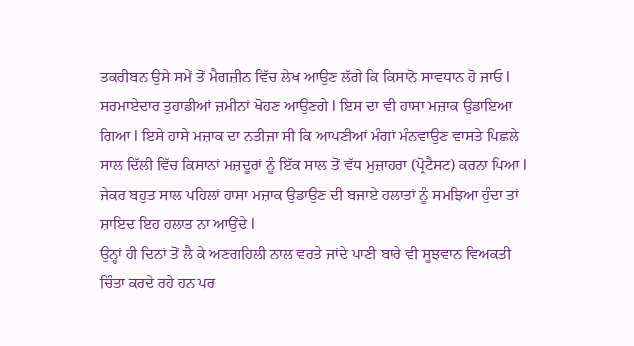ਤਕਰੀਬਨ ਉਸੇ ਸਮੇਂ ਤੋਂ ਮੈਗਜ਼ੀਨ ਵਿੱਚ ਲੇਖ ਆਉਣ ਲੱਗੇ ਕਿ ਕਿਸਾਨੋ ਸਾਵਧਾਨ ਹੋ ਜਾਓ l ਸਰਮਾਏਦਾਰ ਤੁਹਾਡੀਆਂ ਜ਼ਮੀਨਾਂ ਖੋਹਣ ਆਉਣਗੇ l ਇਸ ਦਾ ਵੀ ਹਾਸਾ ਮਜ਼ਾਕ ਉਡਾਇਆ ਗਿਆ l ਇਸੇ ਹਾਸੇ ਮਜ਼ਾਕ ਦਾ ਨਤੀਜਾ ਸੀ ਕਿ ਆਪਣੀਆਂ ਮੰਗਾਂ ਮੰਨਵਾਉਣ ਵਾਸਤੇ ਪਿਛਲੇ ਸਾਲ ਦਿੱਲੀ ਵਿੱਚ ਕਿਸਾਨਾਂ ਮਜ਼ਦੂਰਾਂ ਨੂੰ ਇੱਕ ਸਾਲ ਤੋਂ ਵੱਧ ਮੁਜ਼ਾਹਰਾ (ਪ੍ਰੋਟੈਸਟ) ਕਰਨਾ ਪਿਆ l ਜੇਕਰ ਬਹੁਤ ਸਾਲ ਪਹਿਲਾਂ ਹਾਸਾ ਮਜ਼ਾਕ ਉਡਾਉਣ ਦੀ ਬਜਾਏ ਹਲਾਤਾਂ ਨੂੰ ਸਮਝਿਆ ਹੁੰਦਾ ਤਾਂ ਸ਼ਾਇਦ ਇਹ ਹਲਾਤ ਨਾ ਆਉਂਦੇ l
ਉਨ੍ਹਾਂ ਹੀ ਦਿਨਾਂ ਤੋਂ ਲੈ ਕੇ ਅਣਗਹਿਲੀ ਨਾਲ ਵਰਤੇ ਜਾਂਦੇ ਪਾਣੀ ਬਾਰੇ ਵੀ ਸੂਝਵਾਨ ਵਿਅਕਤੀ ਚਿੰਤਾ ਕਰਦੇ ਰਹੇ ਹਨ ਪਰ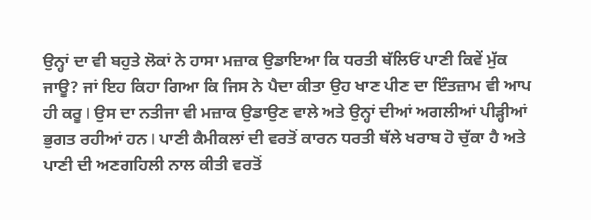ਉਨ੍ਹਾਂ ਦਾ ਵੀ ਬਹੁਤੇ ਲੋਕਾਂ ਨੇ ਹਾਸਾ ਮਜ਼ਾਕ ਉਡਾਇਆ ਕਿ ਧਰਤੀ ਥੱਲਿਓਂ ਪਾਣੀ ਕਿਵੇਂ ਮੁੱਕ ਜਾਊ? ਜਾਂ ਇਹ ਕਿਹਾ ਗਿਆ ਕਿ ਜਿਸ ਨੇ ਪੈਦਾ ਕੀਤਾ ਉਹ ਖਾਣ ਪੀਣ ਦਾ ਇੰਤਜ਼ਾਮ ਵੀ ਆਪ ਹੀ ਕਰੂ l ਉਸ ਦਾ ਨਤੀਜਾ ਵੀ ਮਜ਼ਾਕ ਉਡਾਉਣ ਵਾਲੇ ਅਤੇ ਉਨ੍ਹਾਂ ਦੀਆਂ ਅਗਲੀਆਂ ਪੀੜ੍ਹੀਆਂ ਭੁਗਤ ਰਹੀਆਂ ਹਨ l ਪਾਣੀ ਕੈਮੀਕਲਾਂ ਦੀ ਵਰਤੋਂ ਕਾਰਨ ਧਰਤੀ ਥੱਲੇ ਖਰਾਬ ਹੋ ਚੁੱਕਾ ਹੈ ਅਤੇ ਪਾਣੀ ਦੀ ਅਣਗਹਿਲੀ ਨਾਲ ਕੀਤੀ ਵਰਤੋਂ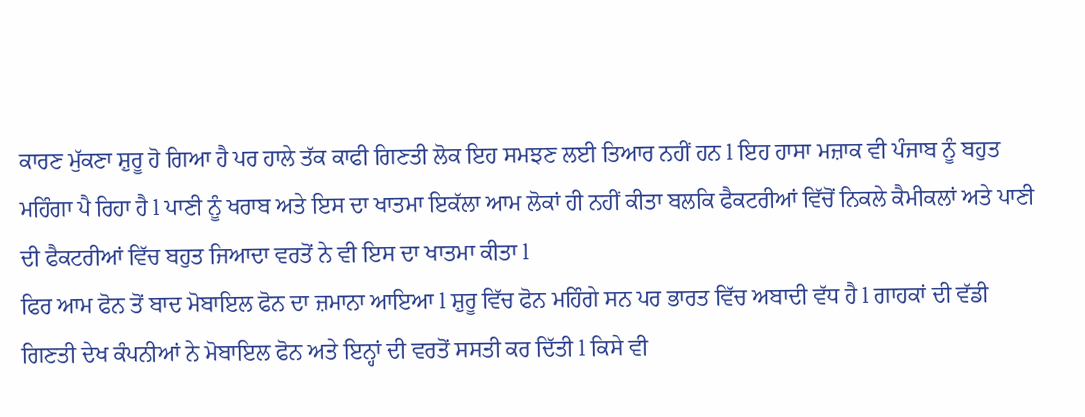ਕਾਰਣ ਮੁੱਕਣਾ ਸ਼ੁਰੂ ਹੋ ਗਿਆ ਹੈ ਪਰ ਹਾਲੇ ਤੱਕ ਕਾਫੀ ਗਿਣਤੀ ਲੋਕ ਇਹ ਸਮਝਣ ਲਈ ਤਿਆਰ ਨਹੀਂ ਹਨ l ਇਹ ਹਾਸਾ ਮਜ਼ਾਕ ਵੀ ਪੰਜਾਬ ਨੂੰ ਬਹੁਤ ਮਹਿੰਗਾ ਪੈ ਰਿਹਾ ਹੈ l ਪਾਣੀ ਨੂੰ ਖਰਾਬ ਅਤੇ ਇਸ ਦਾ ਖਾਤਮਾ ਇਕੱਲਾ ਆਮ ਲੋਕਾਂ ਹੀ ਨਹੀਂ ਕੀਤਾ ਬਲਕਿ ਫੈਕਟਰੀਆਂ ਵਿੱਚੋਂ ਨਿਕਲੇ ਕੈਮੀਕਲਾਂ ਅਤੇ ਪਾਣੀ ਦੀ ਫੈਕਟਰੀਆਂ ਵਿੱਚ ਬਹੁਤ ਜਿਆਦਾ ਵਰਤੋਂ ਨੇ ਵੀ ਇਸ ਦਾ ਖਾਤਮਾ ਕੀਤਾ l
ਫਿਰ ਆਮ ਫੋਨ ਤੋਂ ਬਾਦ ਮੋਬਾਇਲ ਫੋਨ ਦਾ ਜ਼ਮਾਨਾ ਆਇਆ l ਸ਼ੁਰੂ ਵਿੱਚ ਫੋਨ ਮਹਿੰਗੇ ਸਨ ਪਰ ਭਾਰਤ ਵਿੱਚ ਅਬਾਦੀ ਵੱਧ ਹੈ l ਗਾਹਕਾਂ ਦੀ ਵੱਡੀ ਗਿਣਤੀ ਦੇਖ ਕੰਪਨੀਆਂ ਨੇ ਮੋਬਾਇਲ ਫੋਨ ਅਤੇ ਇਨ੍ਹਾਂ ਦੀ ਵਰਤੋਂ ਸਸਤੀ ਕਰ ਦਿੱਤੀ l ਕਿਸੇ ਵੀ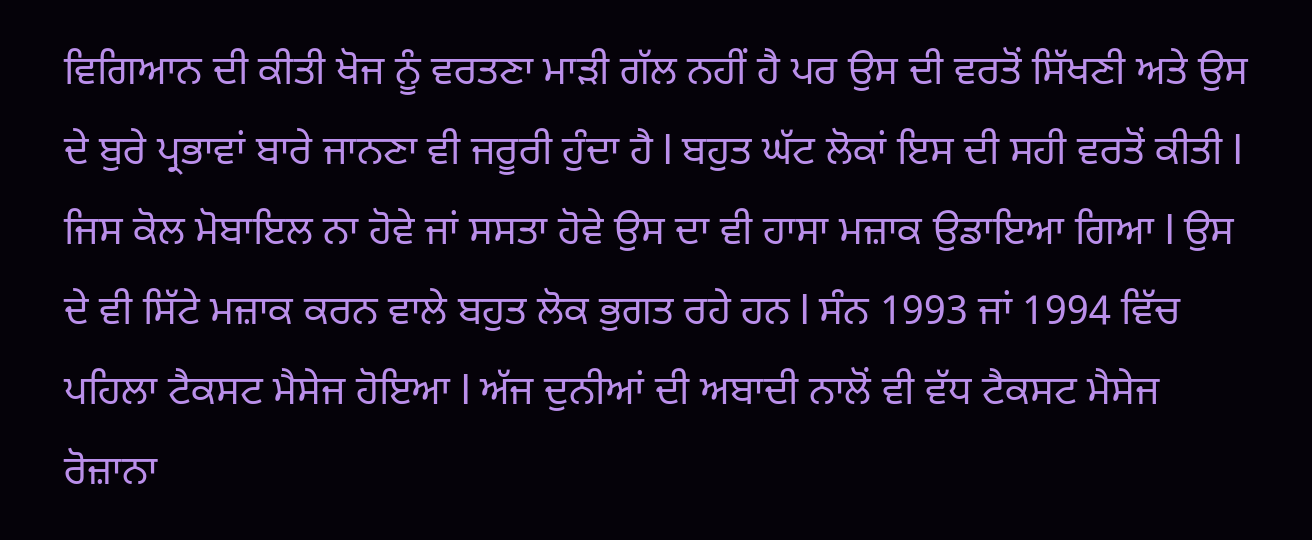ਵਿਗਿਆਨ ਦੀ ਕੀਤੀ ਖੋਜ ਨੂੰ ਵਰਤਣਾ ਮਾੜੀ ਗੱਲ ਨਹੀਂ ਹੈ ਪਰ ਉਸ ਦੀ ਵਰਤੋਂ ਸਿੱਖਣੀ ਅਤੇ ਉਸ ਦੇ ਬੁਰੇ ਪ੍ਰਭਾਵਾਂ ਬਾਰੇ ਜਾਨਣਾ ਵੀ ਜਰੂਰੀ ਹੁੰਦਾ ਹੈ l ਬਹੁਤ ਘੱਟ ਲੋਕਾਂ ਇਸ ਦੀ ਸਹੀ ਵਰਤੋਂ ਕੀਤੀ l ਜਿਸ ਕੋਲ ਮੋਬਾਇਲ ਨਾ ਹੋਵੇ ਜਾਂ ਸਸਤਾ ਹੋਵੇ ਉਸ ਦਾ ਵੀ ਹਾਸਾ ਮਜ਼ਾਕ ਉਡਾਇਆ ਗਿਆ l ਉਸ ਦੇ ਵੀ ਸਿੱਟੇ ਮਜ਼ਾਕ ਕਰਨ ਵਾਲੇ ਬਹੁਤ ਲੋਕ ਭੁਗਤ ਰਹੇ ਹਨ l ਸੰਨ 1993 ਜਾਂ 1994 ਵਿੱਚ ਪਹਿਲਾ ਟੈਕਸਟ ਮੈਸੇਜ ਹੋਇਆ l ਅੱਜ ਦੁਨੀਆਂ ਦੀ ਅਬਾਦੀ ਨਾਲੋਂ ਵੀ ਵੱਧ ਟੈਕਸਟ ਮੈਸੇਜ ਰੋਜ਼ਾਨਾ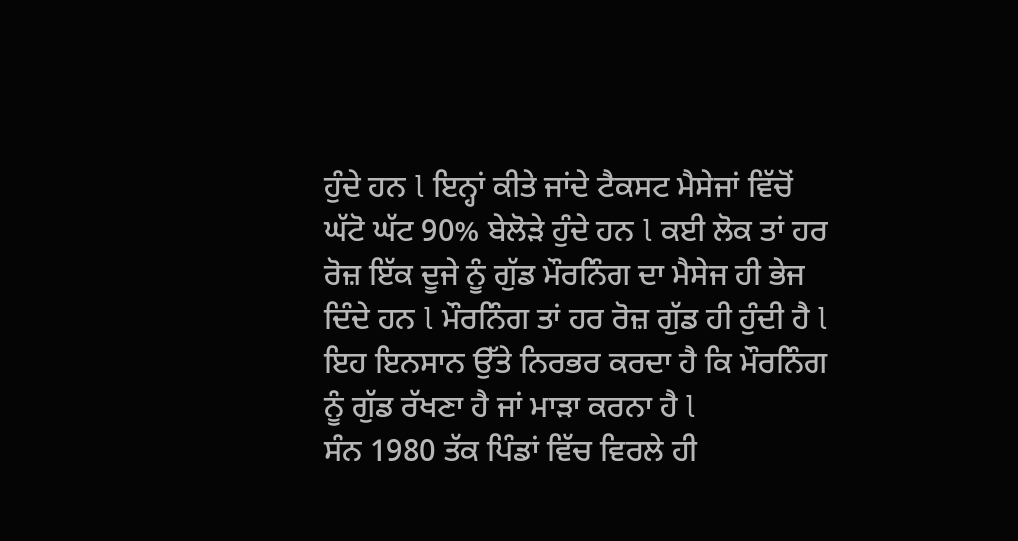ਹੁੰਦੇ ਹਨ l ਇਨ੍ਹਾਂ ਕੀਤੇ ਜਾਂਦੇ ਟੈਕਸਟ ਮੈਸੇਜਾਂ ਵਿੱਚੋਂ ਘੱਟੋ ਘੱਟ 90% ਬੇਲੋੜੇ ਹੁੰਦੇ ਹਨ l ਕਈ ਲੋਕ ਤਾਂ ਹਰ ਰੋਜ਼ ਇੱਕ ਦੂਜੇ ਨੂੰ ਗੁੱਡ ਮੌਰਨਿੰਗ ਦਾ ਮੈਸੇਜ ਹੀ ਭੇਜ ਦਿੰਦੇ ਹਨ l ਮੌਰਨਿੰਗ ਤਾਂ ਹਰ ਰੋਜ਼ ਗੁੱਡ ਹੀ ਹੁੰਦੀ ਹੈ l ਇਹ ਇਨਸਾਨ ਉੱਤੇ ਨਿਰਭਰ ਕਰਦਾ ਹੈ ਕਿ ਮੌਰਨਿੰਗ ਨੂੰ ਗੁੱਡ ਰੱਖਣਾ ਹੈ ਜਾਂ ਮਾੜਾ ਕਰਨਾ ਹੈ l
ਸੰਨ 1980 ਤੱਕ ਪਿੰਡਾਂ ਵਿੱਚ ਵਿਰਲੇ ਹੀ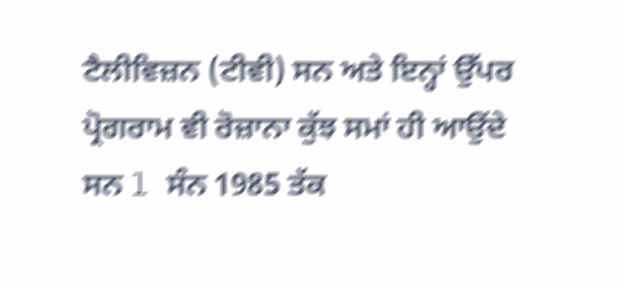ਟੈਲੀਵਿਜ਼ਨ (ਟੀਵੀ) ਸਨ ਅਤੇ ਇਨ੍ਹਾਂ ਉੱਪਰ ਪ੍ਰੋਗਰਾਮ ਵੀ ਰੋਜ਼ਾਨਾ ਕੁੱਝ ਸਮਾਂ ਹੀ ਆਉਂਦੇ ਸਨ l ਸੰਨ 1985 ਤੱਕ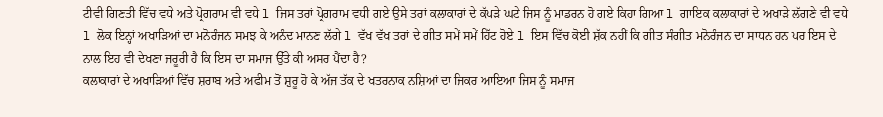ਟੀਵੀ ਗਿਣਤੀ ਵਿੱਚ ਵਧੇ ਅਤੇ ਪ੍ਰੋਗਰਾਮ ਵੀ ਵਧੇ l ਜਿਸ ਤਰਾਂ ਪ੍ਰੋਗਰਾਮ ਵਧੀ ਗਏ ਉਸੇ ਤਰਾਂ ਕਲਾਕਾਰਾਂ ਦੇ ਕੱਪੜੇ ਘਟੇ ਜਿਸ ਨੂੰ ਮਾਡਰਨ ਹੋ ਗਏ ਕਿਹਾ ਗਿਆ l ਗਾਇਕ ਕਲਾਕਾਰਾਂ ਦੇ ਅਖਾੜੇ ਲੱਗਣੇ ਵੀ ਵਧੇ l ਲੋਕ ਇਨ੍ਹਾਂ ਅਖਾੜਿਆਂ ਦਾ ਮਨੋਰੰਜਨ ਸਮਝ ਕੇ ਅਨੰਦ ਮਾਨਣ ਲੱਗੇ l ਵੱਖ ਵੱਖ ਤਰਾਂ ਦੇ ਗੀਤ ਸਮੇਂ ਸਮੇਂ ਹਿੱਟ ਹੋਏ l ਇਸ ਵਿੱਚ ਕੋਈ ਸ਼ੱਕ ਨਹੀਂ ਕਿ ਗੀਤ ਸੰਗੀਤ ਮਨੋਰੰਜਨ ਦਾ ਸਾਧਨ ਹਨ ਪਰ ਇਸ ਦੇ ਨਾਲ ਇਹ ਵੀ ਦੇਖਣਾ ਜਰੂਰੀ ਹੈ ਕਿ ਇਸ ਦਾ ਸਮਾਜ ਉੱਤੇ ਕੀ ਅਸਰ ਪੈਂਦਾ ਹੈ?
ਕਲਾਕਾਰਾਂ ਦੇ ਅਖਾੜਿਆਂ ਵਿੱਚ ਸ਼ਰਾਬ ਅਤੇ ਅਫੀਮ ਤੋਂ ਸ਼ੁਰੂ ਹੋ ਕੇ ਅੱਜ ਤੱਕ ਦੇ ਖਤਰਨਾਕ ਨਸ਼ਿਆਂ ਦਾ ਜਿਕਰ ਆਇਆ ਜਿਸ ਨੂੰ ਸਮਾਜ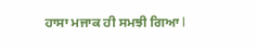ਹਾਸਾ ਮਜਾਕ ਹੀ ਸਮਝੀ ਗਿਆ l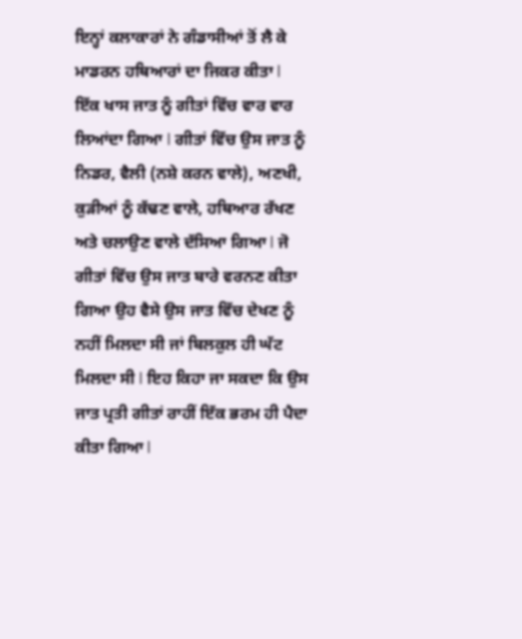ਇਨ੍ਹਾਂ ਕਲਾਕਾਰਾਂ ਨੇ ਗੰਡਾਸੀਆਂ ਤੋਂ ਲੈ ਕੇ ਮਾਡਰਨ ਹਥਿਆਰਾਂ ਦਾ ਜਿਕਰ ਕੀਤਾ l
ਇੱਕ ਖਾਸ ਜਾਤ ਨੂੰ ਗੀਤਾਂ ਵਿੱਚ ਵਾਰ ਵਾਰ ਲਿਆਂਦਾ ਗਿਆ l ਗੀਤਾਂ ਵਿੱਚ ਉਸ ਜਾਤ ਨੂੰ ਨਿਡਰ, ਵੈਲੀ (ਨਸ਼ੇ ਕਰਨ ਵਾਲੇ), ਅਣਖੀ, ਕੁੜੀਆਂ ਨੂੰ ਕੱਢਣ ਵਾਲੇ, ਹਥਿਆਰ ਰੱਖਣ ਅਤੇ ਚਲਾਉਣ ਵਾਲੇ ਦੱਸਿਆ ਗਿਆ l ਜੋ ਗੀਤਾਂ ਵਿੱਚ ਉਸ ਜਾਤ ਬਾਰੇ ਵਰਨਣ ਕੀਤਾ ਗਿਆ ਉਹ ਵੈਸੇ ਉਸ ਜਾਤ ਵਿੱਚ ਦੇਖਣ ਨੂੰ ਨਹੀਂ ਮਿਲਦਾ ਸੀ ਜਾਂ ਬਿਲਕੁਲ ਹੀ ਘੱਟ ਮਿਲਦਾ ਸੀ l ਇਹ ਕਿਹਾ ਜਾ ਸਕਦਾ ਕਿ ਉਸ ਜਾਤ ਪ੍ਰਤੀ ਗੀਤਾਂ ਰਾਹੀਂ ਇੱਕ ਭਰਮ ਹੀ ਪੈਦਾ ਕੀਤਾ ਗਿਆ l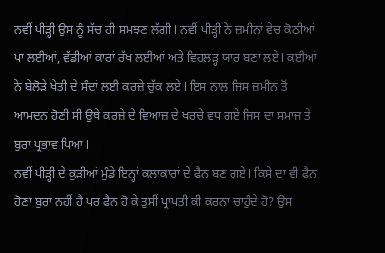ਨਵੀਂ ਪੀੜ੍ਹੀ ਉਸ ਨੂੰ ਸੱਚ ਹੀ ਸਮਝਣ ਲੱਗੀ l ਨਵੀਂ ਪੀੜ੍ਹੀ ਨੇ ਜ਼ਮੀਨਾਂ ਵੇਚ ਕੋਠੀਆਂ ਪਾ ਲਈਆਂ, ਵੱਡੀਆਂ ਕਾਰਾਂ ਰੱਖ ਲਈਆਂ ਅਤੇ ਵਿਹਲੜ੍ਹ ਯਾਰ ਬਣਾ ਲਏ l ਕਈਆਂ ਨੇ ਬੇਲੋੜੇ ਖੇਤੀ ਦੇ ਸੰਦਾਂ ਲਈ ਕਰਜ਼ੇ ਚੁੱਕ ਲਏ l ਇਸ ਨਾਲ ਜਿਸ ਜ਼ਮੀਨ ਤੋਂ ਆਮਦਨ ਹੋਣੀ ਸੀ ਉਥੇ ਕਰਜ਼ੇ ਦੇ ਵਿਆਜ਼ ਦੇ ਖਰਚੇ ਵਧ ਗਏ ਜਿਸ ਦਾ ਸਮਾਜ ਤੇ ਬੁਰਾ ਪ੍ਰਭਾਵ ਪਿਆ l
ਨਵੀਂ ਪੀੜ੍ਹੀ ਦੇ ਕੁੜੀਆਂ ਮੁੰਡੇ ਇਨ੍ਹਾਂ ਕਲਾਕਾਰਾਂ ਦੇ ਫੈਨ ਬਣ ਗਏ l ਕਿਸੇ ਦਾ ਵੀ ਫੈਨ ਹੋਣਾ ਬੁਰਾ ਨਹੀਂ ਹੈ ਪਰ ਫੈਨ ਹੋ ਕੇ ਤੁਸੀਂ ਪ੍ਰਾਪਤੀ ਕੀ ਕਰਨਾ ਚਾਹੁੰਦੇ ਹੋ? ਉਸ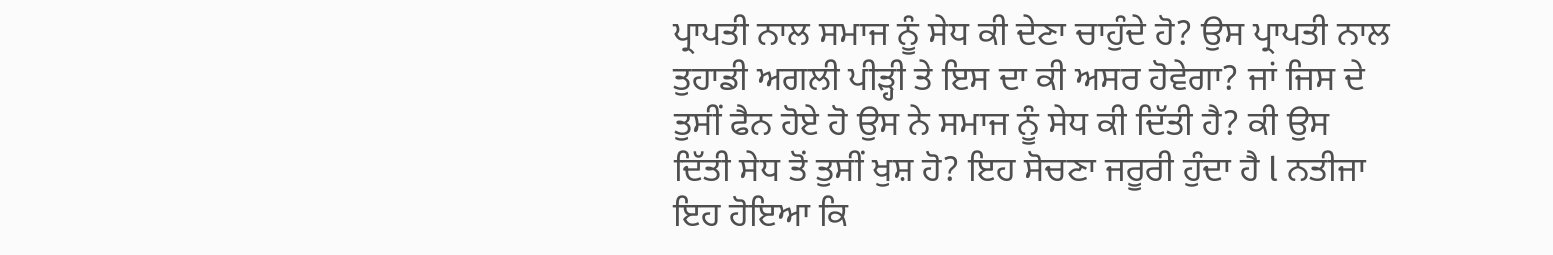ਪ੍ਰਾਪਤੀ ਨਾਲ ਸਮਾਜ ਨੂੰ ਸੇਧ ਕੀ ਦੇਣਾ ਚਾਹੁੰਦੇ ਹੋ? ਉਸ ਪ੍ਰਾਪਤੀ ਨਾਲ ਤੁਹਾਡੀ ਅਗਲੀ ਪੀੜ੍ਹੀ ਤੇ ਇਸ ਦਾ ਕੀ ਅਸਰ ਹੋਵੇਗਾ? ਜਾਂ ਜਿਸ ਦੇ ਤੁਸੀਂ ਫੈਨ ਹੋਏ ਹੋ ਉਸ ਨੇ ਸਮਾਜ ਨੂੰ ਸੇਧ ਕੀ ਦਿੱਤੀ ਹੈ? ਕੀ ਉਸ ਦਿੱਤੀ ਸੇਧ ਤੋਂ ਤੁਸੀਂ ਖੁਸ਼ ਹੋ? ਇਹ ਸੋਚਣਾ ਜਰੂਰੀ ਹੁੰਦਾ ਹੈ l ਨਤੀਜਾ ਇਹ ਹੋਇਆ ਕਿ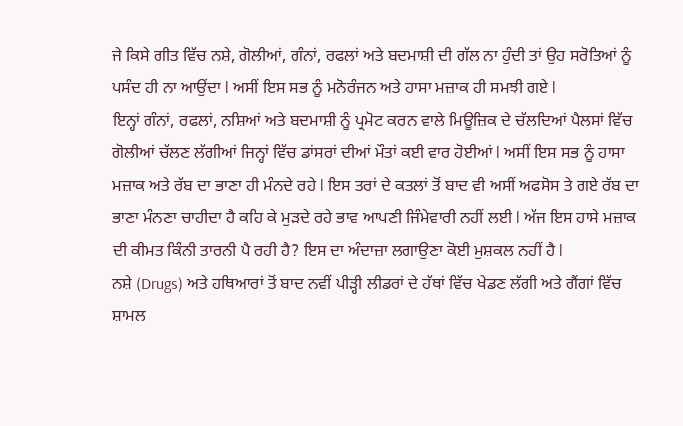ਜੇ ਕਿਸੇ ਗੀਤ ਵਿੱਚ ਨਸ਼ੇ, ਗੋਲੀਆਂ, ਗੰਨਾਂ, ਰਫਲਾਂ ਅਤੇ ਬਦਮਾਸ਼ੀ ਦੀ ਗੱਲ ਨਾ ਹੁੰਦੀ ਤਾਂ ਉਹ ਸਰੋਤਿਆਂ ਨੂੰ ਪਸੰਦ ਹੀ ਨਾ ਆਉਂਦਾ l ਅਸੀਂ ਇਸ ਸਭ ਨੂੰ ਮਨੋਰੰਜਨ ਅਤੇ ਹਾਸਾ ਮਜ਼ਾਕ ਹੀ ਸਮਝੀ ਗਏ l
ਇਨ੍ਹਾਂ ਗੰਨਾਂ, ਰਫਲਾਂ, ਨਸ਼ਿਆਂ ਅਤੇ ਬਦਮਾਸ਼ੀ ਨੂੰ ਪ੍ਰਮੋਟ ਕਰਨ ਵਾਲੇ ਮਿਊਜ਼ਿਕ ਦੇ ਚੱਲਦਿਆਂ ਪੈਲਸਾਂ ਵਿੱਚ ਗੋਲੀਆਂ ਚੱਲਣ ਲੱਗੀਆਂ ਜਿਨ੍ਹਾਂ ਵਿੱਚ ਡਾਂਸਰਾਂ ਦੀਆਂ ਮੌਤਾਂ ਕਈ ਵਾਰ ਹੋਈਆਂ l ਅਸੀਂ ਇਸ ਸਭ ਨੂੰ ਹਾਸਾ ਮਜ਼ਾਕ ਅਤੇ ਰੱਬ ਦਾ ਭਾਣਾ ਹੀ ਮੰਨਦੇ ਰਹੇ l ਇਸ ਤਰਾਂ ਦੇ ਕਤਲਾਂ ਤੋਂ ਬਾਦ ਵੀ ਅਸੀਂ ਅਫਸੋਸ ਤੇ ਗਏ ਰੱਬ ਦਾ ਭਾਣਾ ਮੰਨਣਾ ਚਾਹੀਦਾ ਹੈ ਕਹਿ ਕੇ ਮੁੜਦੇ ਰਹੇ ਭਾਵ ਆਪਣੀ ਜਿੰਮੇਵਾਰੀ ਨਹੀਂ ਲਈ l ਅੱਜ ਇਸ ਹਾਸੇ ਮਜ਼ਾਕ ਦੀ ਕੀਮਤ ਕਿੰਨੀ ਤਾਰਨੀ ਪੈ ਰਹੀ ਹੈ? ਇਸ ਦਾ ਅੰਦਾਜ਼ਾ ਲਗਾਉਣਾ ਕੋਈ ਮੁਸ਼ਕਲ ਨਹੀਂ ਹੈ l
ਨਸ਼ੇ (Drugs) ਅਤੇ ਹਥਿਆਰਾਂ ਤੋਂ ਬਾਦ ਨਵੀਂ ਪੀੜ੍ਹੀ ਲੀਡਰਾਂ ਦੇ ਹੱਥਾਂ ਵਿੱਚ ਖੇਡਣ ਲੱਗੀ ਅਤੇ ਗੈਂਗਾਂ ਵਿੱਚ ਸ਼ਾਮਲ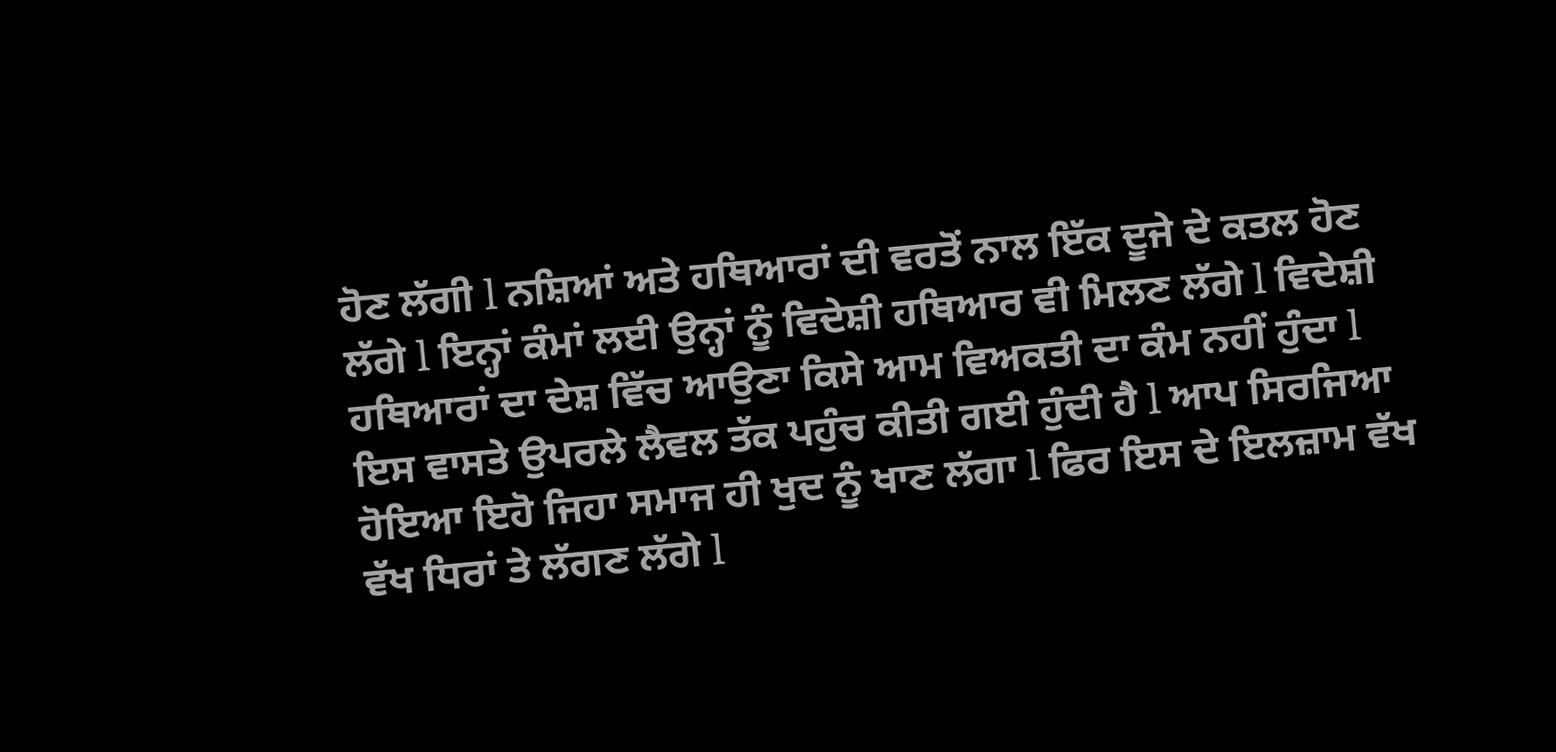ਹੋਣ ਲੱਗੀ l ਨਸ਼ਿਆਂ ਅਤੇ ਹਥਿਆਰਾਂ ਦੀ ਵਰਤੋਂ ਨਾਲ ਇੱਕ ਦੂਜੇ ਦੇ ਕਤਲ ਹੋਣ ਲੱਗੇ l ਇਨ੍ਹਾਂ ਕੰਮਾਂ ਲਈ ਉਨ੍ਹਾਂ ਨੂੰ ਵਿਦੇਸ਼ੀ ਹਥਿਆਰ ਵੀ ਮਿਲਣ ਲੱਗੇ l ਵਿਦੇਸ਼ੀ ਹਥਿਆਰਾਂ ਦਾ ਦੇਸ਼ ਵਿੱਚ ਆਉਣਾ ਕਿਸੇ ਆਮ ਵਿਅਕਤੀ ਦਾ ਕੰਮ ਨਹੀਂ ਹੁੰਦਾ l ਇਸ ਵਾਸਤੇ ਉਪਰਲੇ ਲੈਵਲ ਤੱਕ ਪਹੁੰਚ ਕੀਤੀ ਗਈ ਹੁੰਦੀ ਹੈ l ਆਪ ਸਿਰਜਿਆ ਹੋਇਆ ਇਹੋ ਜਿਹਾ ਸਮਾਜ ਹੀ ਖੁਦ ਨੂੰ ਖਾਣ ਲੱਗਾ l ਫਿਰ ਇਸ ਦੇ ਇਲਜ਼ਾਮ ਵੱਖ ਵੱਖ ਧਿਰਾਂ ਤੇ ਲੱਗਣ ਲੱਗੇ l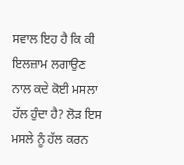ਸਵਾਲ ਇਹ ਹੈ ਕਿ ਕੀ ਇਲਜ਼ਾਮ ਲਗਾਉਣ ਨਾਲ ਕਦੇ ਕੋਈ ਮਸਲਾ ਹੱਲ ਹੁੰਦਾ ਹੈ? ਲੋੜ ਇਸ ਮਸਲੇ ਨੂੰ ਹੱਲ ਕਰਨ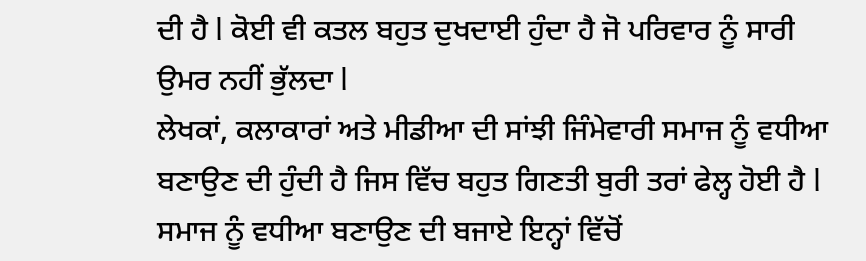ਦੀ ਹੈ l ਕੋਈ ਵੀ ਕਤਲ ਬਹੁਤ ਦੁਖਦਾਈ ਹੁੰਦਾ ਹੈ ਜੋ ਪਰਿਵਾਰ ਨੂੰ ਸਾਰੀ ਉਮਰ ਨਹੀਂ ਭੁੱਲਦਾ l
ਲੇਖਕਾਂ, ਕਲਾਕਾਰਾਂ ਅਤੇ ਮੀਡੀਆ ਦੀ ਸਾਂਝੀ ਜਿੰਮੇਵਾਰੀ ਸਮਾਜ ਨੂੰ ਵਧੀਆ ਬਣਾਉਣ ਦੀ ਹੁੰਦੀ ਹੈ ਜਿਸ ਵਿੱਚ ਬਹੁਤ ਗਿਣਤੀ ਬੁਰੀ ਤਰਾਂ ਫੇਲ੍ਹ ਹੋਈ ਹੈ l ਸਮਾਜ ਨੂੰ ਵਧੀਆ ਬਣਾਉਣ ਦੀ ਬਜਾਏ ਇਨ੍ਹਾਂ ਵਿੱਚੋਂ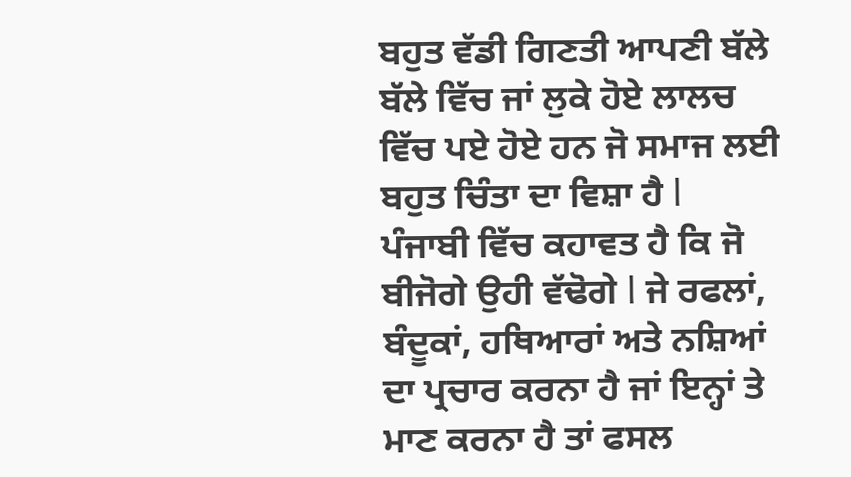ਬਹੁਤ ਵੱਡੀ ਗਿਣਤੀ ਆਪਣੀ ਬੱਲੇ ਬੱਲੇ ਵਿੱਚ ਜਾਂ ਲੁਕੇ ਹੋਏ ਲਾਲਚ ਵਿੱਚ ਪਏ ਹੋਏ ਹਨ ਜੋ ਸਮਾਜ ਲਈ ਬਹੁਤ ਚਿੰਤਾ ਦਾ ਵਿਸ਼ਾ ਹੈ l
ਪੰਜਾਬੀ ਵਿੱਚ ਕਹਾਵਤ ਹੈ ਕਿ ਜੋ ਬੀਜੋਗੇ ਉਹੀ ਵੱਢੋਗੇ l ਜੇ ਰਫਲਾਂ, ਬੰਦੂਕਾਂ, ਹਥਿਆਰਾਂ ਅਤੇ ਨਸ਼ਿਆਂ ਦਾ ਪ੍ਰਚਾਰ ਕਰਨਾ ਹੈ ਜਾਂ ਇਨ੍ਹਾਂ ਤੇ ਮਾਣ ਕਰਨਾ ਹੈ ਤਾਂ ਫਸਲ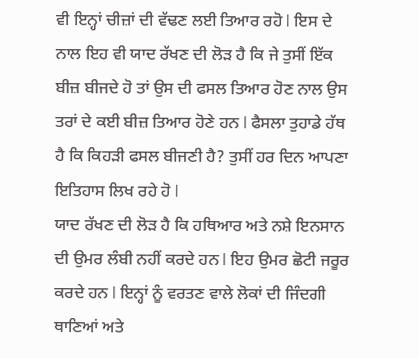ਵੀ ਇਨ੍ਹਾਂ ਚੀਜ਼ਾਂ ਦੀ ਵੱਢਣ ਲਈ ਤਿਆਰ ਰਹੋ l ਇਸ ਦੇ ਨਾਲ ਇਹ ਵੀ ਯਾਦ ਰੱਖਣ ਦੀ ਲੋੜ ਹੈ ਕਿ ਜੇ ਤੁਸੀਂ ਇੱਕ ਬੀਜ਼ ਬੀਜਦੇ ਹੋ ਤਾਂ ਉਸ ਦੀ ਫਸਲ ਤਿਆਰ ਹੋਣ ਨਾਲ ਉਸ ਤਰਾਂ ਦੇ ਕਈ ਬੀਜ਼ ਤਿਆਰ ਹੋਣੇ ਹਨ l ਫੈਸਲਾ ਤੁਹਾਡੇ ਹੱਥ ਹੈ ਕਿ ਕਿਹੜੀ ਫਸਲ ਬੀਜਣੀ ਹੈ? ਤੁਸੀਂ ਹਰ ਦਿਨ ਆਪਣਾ ਇਤਿਹਾਸ ਲਿਖ ਰਹੇ ਹੋ l
ਯਾਦ ਰੱਖਣ ਦੀ ਲੋੜ ਹੈ ਕਿ ਹਥਿਆਰ ਅਤੇ ਨਸ਼ੇ ਇਨਸਾਨ ਦੀ ਉਮਰ ਲੰਬੀ ਨਹੀਂ ਕਰਦੇ ਹਨ l ਇਹ ਉਮਰ ਛੋਟੀ ਜਰੂਰ ਕਰਦੇ ਹਨ l ਇਨ੍ਹਾਂ ਨੂੰ ਵਰਤਣ ਵਾਲੇ ਲੋਕਾਂ ਦੀ ਜਿੰਦਗੀ ਥਾਣਿਆਂ ਅਤੇ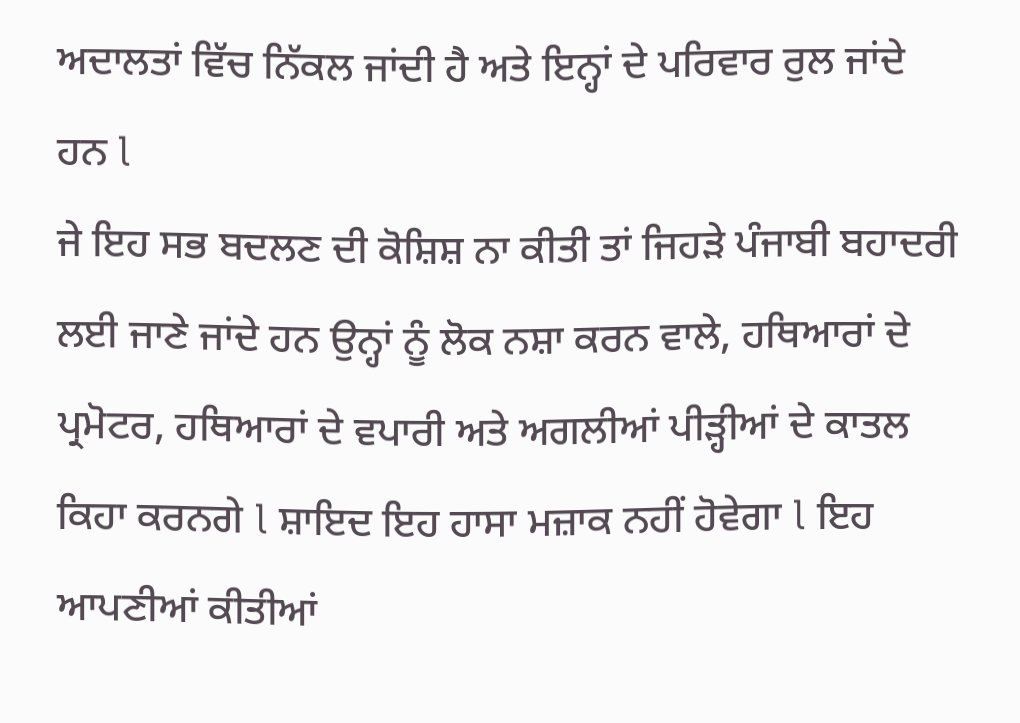ਅਦਾਲਤਾਂ ਵਿੱਚ ਨਿੱਕਲ ਜਾਂਦੀ ਹੈ ਅਤੇ ਇਨ੍ਹਾਂ ਦੇ ਪਰਿਵਾਰ ਰੁਲ ਜਾਂਦੇ ਹਨ l
ਜੇ ਇਹ ਸਭ ਬਦਲਣ ਦੀ ਕੋਸ਼ਿਸ਼ ਨਾ ਕੀਤੀ ਤਾਂ ਜਿਹੜੇ ਪੰਜਾਬੀ ਬਹਾਦਰੀ ਲਈ ਜਾਣੇ ਜਾਂਦੇ ਹਨ ਉਨ੍ਹਾਂ ਨੂੰ ਲੋਕ ਨਸ਼ਾ ਕਰਨ ਵਾਲੇ, ਹਥਿਆਰਾਂ ਦੇ ਪ੍ਰਮੋਟਰ, ਹਥਿਆਰਾਂ ਦੇ ਵਪਾਰੀ ਅਤੇ ਅਗਲੀਆਂ ਪੀੜ੍ਹੀਆਂ ਦੇ ਕਾਤਲ ਕਿਹਾ ਕਰਨਗੇ l ਸ਼ਾਇਦ ਇਹ ਹਾਸਾ ਮਜ਼ਾਕ ਨਹੀਂ ਹੋਵੇਗਾ l ਇਹ ਆਪਣੀਆਂ ਕੀਤੀਆਂ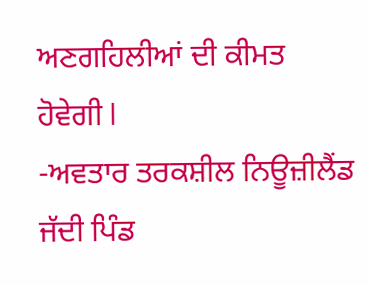ਅਣਗਹਿਲੀਆਂ ਦੀ ਕੀਮਤ ਹੋਵੇਗੀ l
-ਅਵਤਾਰ ਤਰਕਸ਼ੀਲ ਨਿਊਜ਼ੀਲੈਂਡ
ਜੱਦੀ ਪਿੰਡ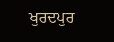ਖੁਰਦਪੁਰ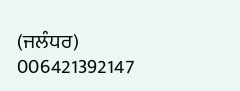(ਜਲੰਧਰ)
006421392147